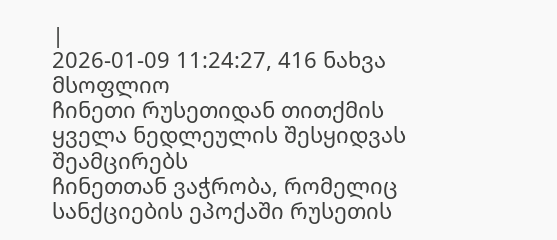|
2026-01-09 11:24:27, 416 ნახვა
მსოფლიო
ჩინეთი რუსეთიდან თითქმის ყველა ნედლეულის შესყიდვას შეამცირებს
ჩინეთთან ვაჭრობა, რომელიც სანქციების ეპოქაში რუსეთის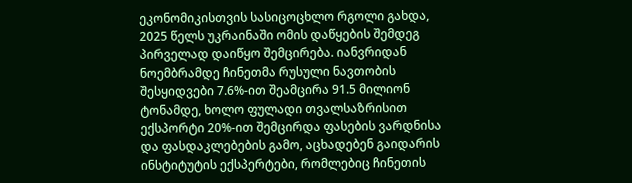ეკონომიკისთვის სასიცოცხლო რგოლი გახდა, 2025 წელს უკრაინაში ომის დაწყების შემდეგ პირველად დაიწყო შემცირება. იანვრიდან ნოემბრამდე ჩინეთმა რუსული ნავთობის შესყიდვები 7.6%-ით შეამცირა 91.5 მილიონ ტონამდე, ხოლო ფულადი თვალსაზრისით ექსპორტი 20%-ით შემცირდა ფასების ვარდნისა და ფასდაკლებების გამო, აცხადებენ გაიდარის ინსტიტუტის ექსპერტები, რომლებიც ჩინეთის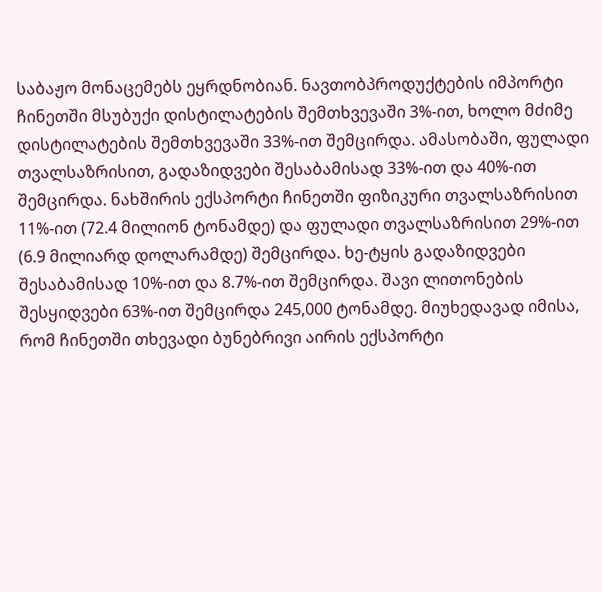საბაჟო მონაცემებს ეყრდნობიან. ნავთობპროდუქტების იმპორტი ჩინეთში მსუბუქი დისტილატების შემთხვევაში 3%-ით, ხოლო მძიმე დისტილატების შემთხვევაში 33%-ით შემცირდა. ამასობაში, ფულადი თვალსაზრისით, გადაზიდვები შესაბამისად 33%-ით და 40%-ით შემცირდა. ნახშირის ექსპორტი ჩინეთში ფიზიკური თვალსაზრისით 11%-ით (72.4 მილიონ ტონამდე) და ფულადი თვალსაზრისით 29%-ით (6.9 მილიარდ დოლარამდე) შემცირდა. ხე-ტყის გადაზიდვები შესაბამისად 10%-ით და 8.7%-ით შემცირდა. შავი ლითონების შესყიდვები 63%-ით შემცირდა 245,000 ტონამდე. მიუხედავად იმისა, რომ ჩინეთში თხევადი ბუნებრივი აირის ექსპორტი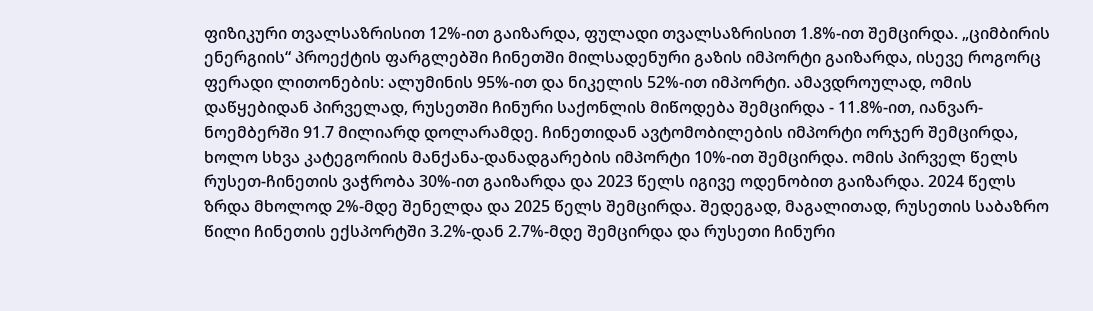ფიზიკური თვალსაზრისით 12%-ით გაიზარდა, ფულადი თვალსაზრისით 1.8%-ით შემცირდა. „ციმბირის ენერგიის“ პროექტის ფარგლებში ჩინეთში მილსადენური გაზის იმპორტი გაიზარდა, ისევე როგორც ფერადი ლითონების: ალუმინის 95%-ით და ნიკელის 52%-ით იმპორტი. ამავდროულად, ომის დაწყებიდან პირველად, რუსეთში ჩინური საქონლის მიწოდება შემცირდა - 11.8%-ით, იანვარ-ნოემბერში 91.7 მილიარდ დოლარამდე. ჩინეთიდან ავტომობილების იმპორტი ორჯერ შემცირდა, ხოლო სხვა კატეგორიის მანქანა-დანადგარების იმპორტი 10%-ით შემცირდა. ომის პირველ წელს რუსეთ-ჩინეთის ვაჭრობა 30%-ით გაიზარდა და 2023 წელს იგივე ოდენობით გაიზარდა. 2024 წელს ზრდა მხოლოდ 2%-მდე შენელდა და 2025 წელს შემცირდა. შედეგად, მაგალითად, რუსეთის საბაზრო წილი ჩინეთის ექსპორტში 3.2%-დან 2.7%-მდე შემცირდა და რუსეთი ჩინური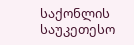საქონლის საუკეთესო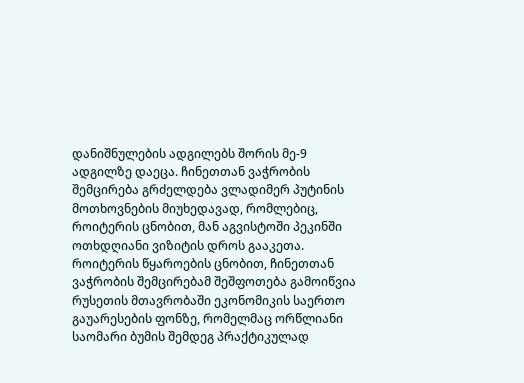დანიშნულების ადგილებს შორის მე-9 ადგილზე დაეცა. ჩინეთთან ვაჭრობის შემცირება გრძელდება ვლადიმერ პუტინის მოთხოვნების მიუხედავად, რომლებიც, როიტერის ცნობით, მან აგვისტოში პეკინში ოთხდღიანი ვიზიტის დროს გააკეთა. როიტერის წყაროების ცნობით, ჩინეთთან ვაჭრობის შემცირებამ შეშფოთება გამოიწვია რუსეთის მთავრობაში ეკონომიკის საერთო გაუარესების ფონზე, რომელმაც ორწლიანი საომარი ბუმის შემდეგ პრაქტიკულად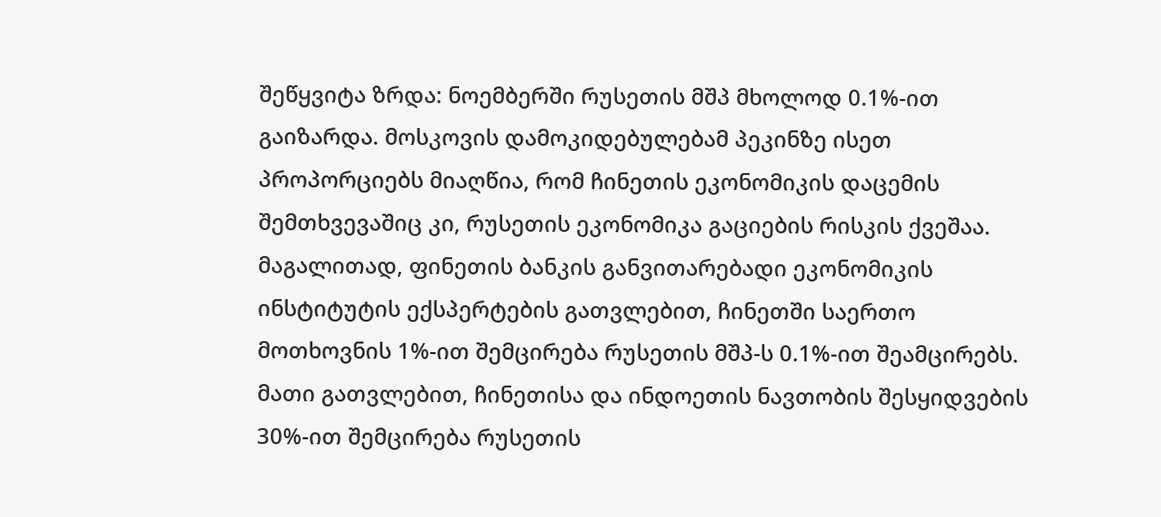შეწყვიტა ზრდა: ნოემბერში რუსეთის მშპ მხოლოდ 0.1%-ით გაიზარდა. მოსკოვის დამოკიდებულებამ პეკინზე ისეთ პროპორციებს მიაღწია, რომ ჩინეთის ეკონომიკის დაცემის შემთხვევაშიც კი, რუსეთის ეკონომიკა გაციების რისკის ქვეშაა. მაგალითად, ფინეთის ბანკის განვითარებადი ეკონომიკის ინსტიტუტის ექსპერტების გათვლებით, ჩინეთში საერთო მოთხოვნის 1%-ით შემცირება რუსეთის მშპ-ს 0.1%-ით შეამცირებს. მათი გათვლებით, ჩინეთისა და ინდოეთის ნავთობის შესყიდვების 30%-ით შემცირება რუსეთის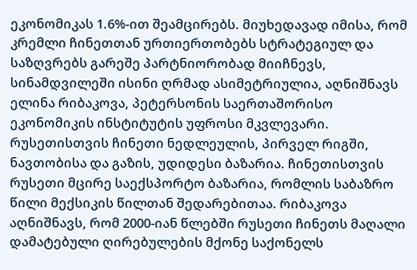ეკონომიკას 1.6%-ით შეამცირებს. მიუხედავად იმისა, რომ კრემლი ჩინეთთან ურთიერთობებს სტრატეგიულ და საზღვრებს გარეშე პარტნიორობად მიიჩნევს, სინამდვილეში ისინი ღრმად ასიმეტრიულია, აღნიშნავს ელინა რიბაკოვა, პეტერსონის საერთაშორისო ეკონომიკის ინსტიტუტის უფროსი მკვლევარი. რუსეთისთვის ჩინეთი ნედლეულის, პირველ რიგში, ნავთობისა და გაზის, უდიდესი ბაზარია. ჩინეთისთვის რუსეთი მცირე საექსპორტო ბაზარია, რომლის საბაზრო წილი მექსიკის წილთან შედარებითაა. რიბაკოვა აღნიშნავს, რომ 2000-იან წლებში რუსეთი ჩინეთს მაღალი დამატებული ღირებულების მქონე საქონელს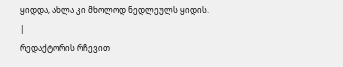ყიდდა, ახლა კი მხოლოდ ნედლეულს ყიდის.
|
რედაქტორის რჩევით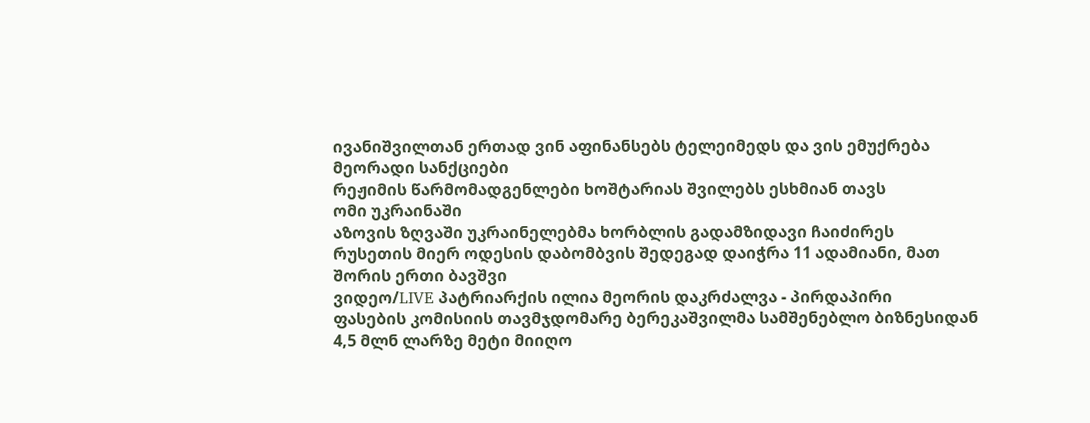ივანიშვილთან ერთად ვინ აფინანსებს ტელეიმედს და ვის ემუქრება მეორადი სანქციები
რეჟიმის წარმომადგენლები ხოშტარიას შვილებს ესხმიან თავს
ომი უკრაინაში
აზოვის ზღვაში უკრაინელებმა ხორბლის გადამზიდავი ჩაიძირეს
რუსეთის მიერ ოდესის დაბომბვის შედეგად დაიჭრა 11 ადამიანი, მათ შორის ერთი ბავშვი
ვიდეო/LIVE პატრიარქის ილია მეორის დაკრძალვა - პირდაპირი
ფასების კომისიის თავმჯდომარე ბერეკაშვილმა სამშენებლო ბიზნესიდან 4,5 მლნ ლარზე მეტი მიიღო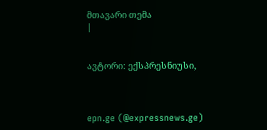მთავარი თემა
|


ავტორი: ექსპრესნიუსი,



epn.ge (@expressnews.ge)